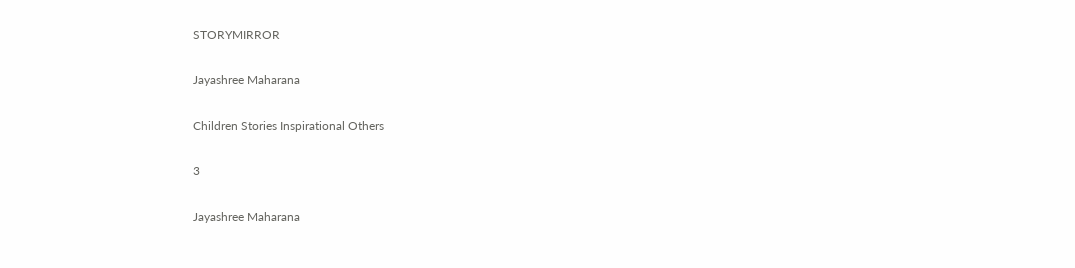STORYMIRROR

Jayashree Maharana

Children Stories Inspirational Others

3

Jayashree Maharana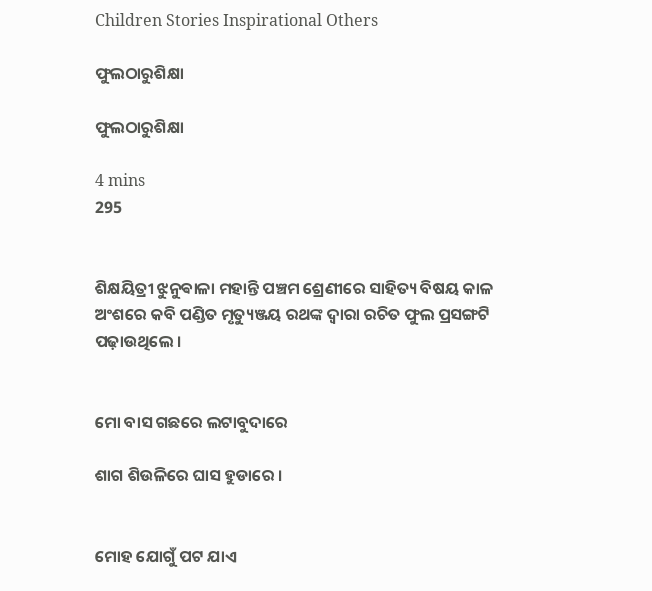Children Stories Inspirational Others

ଫୁଲଠାରୁଶିକ୍ଷା

ଫୁଲଠାରୁଶିକ୍ଷା

4 mins
295


ଶିକ୍ଷୟିତ୍ରୀ ଝୁନୁଵାଳା ମହାନ୍ତି ପଞ୍ଚମ ଶ୍ରେଣୀରେ ସାହିତ୍ୟ ବିଷୟ କାଳ ଅଂଶରେ କବି ପଣ୍ଡିତ ମୃତ୍ୟୁଞ୍ଜୟ ରଥଙ୍କ ଦ୍ୱାରା ରଚିତ ଫୁଲ ପ୍ରସଙ୍ଗଟି ପଢ଼ାଉଥିଲେ ।


ମୋ ବାସ ଗଛରେ ଲଟାବୁଦାରେ

ଶାଗ ଶିଉଳିରେ ଘାସ ହୁଡାରେ ।


ମୋହ ଯୋଗୁଁ ପଟ ଯାଏ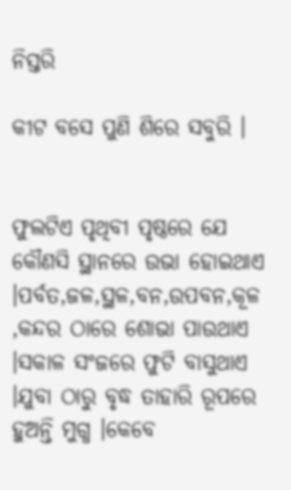ନିସ୍ତରି

କୀଟ ବସେ ପୁଣି ଶିରେ ସବୁରି ।


ଫୁଲଟିଏ ପୃଥିବୀ ପୃଷ୍ଠରେ ଯେ କୌଣସି ସ୍ଥାନରେ ଉଭା ହୋଇଥାଏ ।ପର୍ବତ,ଜଳ,ସ୍ଥଳ,ବନ,ଉପବନ,କୂଳ ,କନ୍ଦର ଠାରେ ଶୋଭା ପାଉଥାଏ ।ସକାଳ ସଂଜରେ ଫୁଟି ବାସୁଥାଏ ।ଯୁବା ଠାରୁ ବୃଦ୍ଧ ତାହାରି ରୂପରେ ହୁଅନ୍ତି ମୁଗ୍ଧ ।କେବେ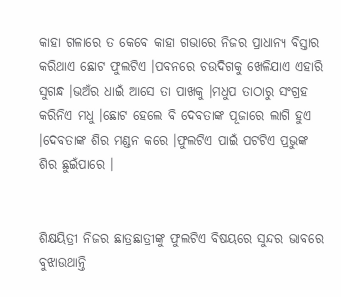କାହା ଗଳାରେ ତ କେବେ କାହା ଗଭାରେ ନିଜର ପ୍ରାଧାନ୍ୟ ବିସ୍ତାର କରିଥାଏ ଛୋଟ ଫୁଲଟିଏ ।ପବନରେ ଚଉଦିଗକୁ ଖେଳିଯାଏ ଏହାରି ସୁଗନ୍ଧ ।ଭଅଁର ଧାଇଁ ଆସେ ତା ପାଖକୁ ।ମଧୁପ ତାଠାରୁ ସଂଗ୍ରହ କରିନିଏ ମଧୁ ।ଛୋଟ ହେଲେ ବି ଦେବତାଙ୍କ ପୂଜାରେ ଲାଗି ହୁଏ ।ଦେବତାଙ୍କ ଶିର ମଣ୍ଡନ କରେ ।ଫୁଲଟିଏ ପାଇଁ ପଟଟିଏ ପ୍ରଭୁଙ୍କ ଶିର ଛୁଇଁପାରେ ।


ଶିକ୍ଷୟିତ୍ରୀ ନିଜର ଛାତ୍ରଛାତ୍ରୀଙ୍କୁ ଫୁଲଟିଏ ବିଷୟରେ ସୁନ୍ଦର ଭାବରେ ବୁଝାଉଥାନ୍ତି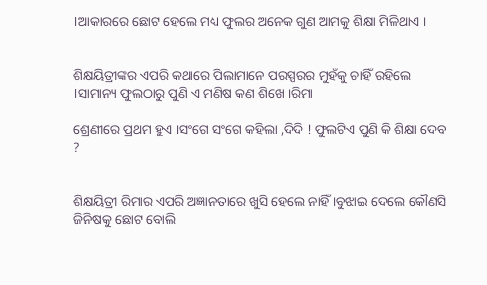।ଆକାରରେ ଛୋଟ ହେଲେ ମଧ୍ୟ ଫୁଲର ଅନେକ ଗୁଣ ଆମକୁ ଶିକ୍ଷା ମିଳିଥାଏ ।


ଶିକ୍ଷୟିତ୍ରୀଙ୍କର ଏପରି କଥାରେ ପିଲାମାନେ ପରସ୍ପରର ମୁହଁକୁ ଚାହିଁ ରହିଲେ ।ସାମାନ୍ୟ ଫୁଲଠାରୁ ପୁଣି ଏ ମଣିଷ କଣ ଶିଖେ ।ରିମା

ଶ୍ରେଣୀରେ ପ୍ରଥମ ହୁଏ ।ସଂଗେ ସଂଗେ କହିଲା ,ଦିଦି ! ଫୁଲଟିଏ ପୁଣି କି ଶିକ୍ଷା ଦେବ ?


ଶିକ୍ଷୟିତ୍ରୀ ରିମାର ଏପରି ଅଜ୍ଞାନତାରେ ଖୁସି ହେଲେ ନାହିଁ ।ବୁଝାଇ ଦେଲେ କୌଣସି ଜିନିଷକୁ ଛୋଟ ବୋଲି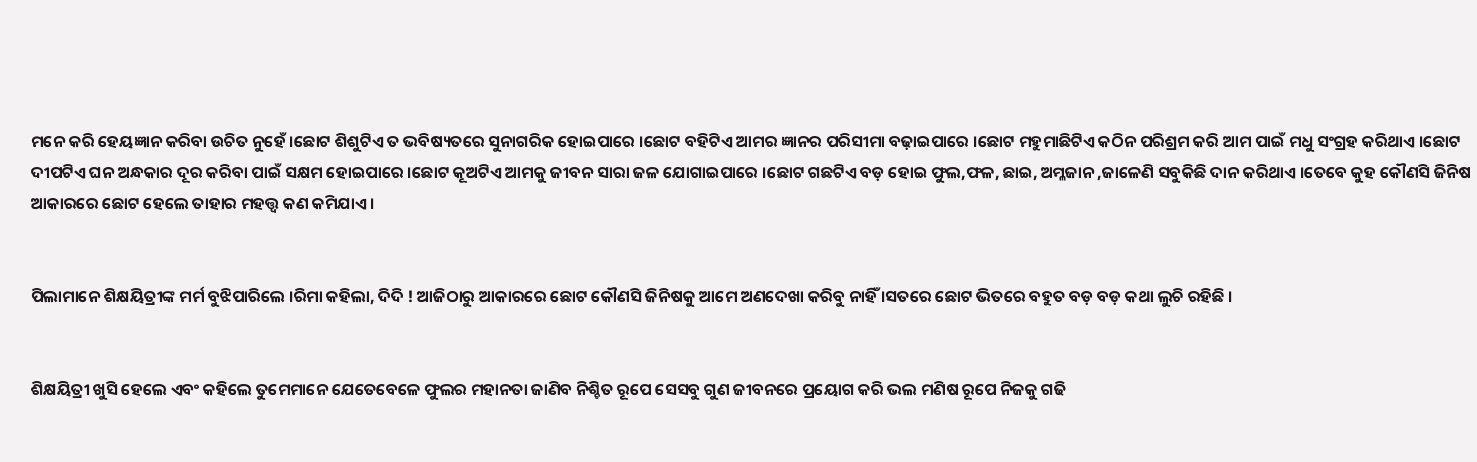ମନେ କରି ହେୟଜ୍ଞାନ କରିବା ଉଚିତ ନୁହେଁ ।ଛୋଟ ଶିଶୁଟିଏ ତ ଭବିଷ୍ୟତରେ ସୁନାଗରିକ ହୋଇପାରେ ।ଛୋଟ ବହିଟିଏ ଆମର ଜ୍ଞାନର ପରିସୀମା ବଢ଼ାଇପାରେ ।ଛୋଟ ମହୁମାଛିଟିଏ କଠିନ ପରିଶ୍ରମ କରି ଆମ ପାଇଁ ମଧୁ ସଂଗ୍ରହ କରିଥାଏ ।ଛୋଟ ଦୀପଟିଏ ଘନ ଅନ୍ଧକାର ଦୂର କରିବା ପାଇଁ ସକ୍ଷମ ହୋଇପାରେ ।ଛୋଟ କୂଅଟିଏ ଆମକୁ ଜୀବନ ସାରା ଜଳ ଯୋଗାଇପାରେ ।ଛୋଟ ଗଛଟିଏ ବଡ଼ ହୋଇ ଫୁଲ,ଫଳ, ଛାଇ, ଅମ୍ଳଜାନ ,ଜାଳେଣି ସବୁକିଛି ଦାନ କରିଥାଏ ।ତେବେ କୁହ କୌଣସି ଜିନିଷ ଆକାରରେ ଛୋଟ ହେଲେ ତାହାର ମହତ୍ତ୍ୱ କଣ କମିଯାଏ ।


ପିଲାମାନେ ଶିକ୍ଷୟିତ୍ରୀଙ୍କ ମର୍ମ ବୁଝିପାରିଲେ ।ରିମା କହିଲା, ଦିଦି ! ଆଜିଠାରୁ ଆକାରରେ ଛୋଟ କୌଣସି ଜିନିଷକୁ ଆମେ ଅଣଦେଖା କରିବୁ ନାହିଁ ।ସତରେ ଛୋଟ ଭିତରେ ବହୁତ ବଡ଼ ବଡ଼ କଥା ଲୁଚି ରହିଛି ।


ଶିକ୍ଷୟିତ୍ରୀ ଖୁସି ହେଲେ ଏବଂ କହିଲେ ତୁମେମାନେ ଯେତେବେଳେ ଫୁଲର ମହାନତା ଜାଣିବ ନିଶ୍ଚିତ ରୂପେ ସେସବୁ ଗୁଣ ଜୀବନରେ ପ୍ରୟୋଗ କରି ଭଲ ମଣିଷ ରୂପେ ନିଜକୁ ଗଢି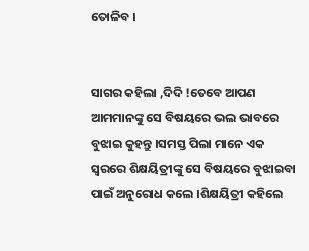ତୋଳିବ ।


ସାଗର କହିଲା ,ଦିଦି !ତେବେ ଆପଣ ଆମମାନଙ୍କୁ ସେ ବିଷୟରେ ଭଲ ଭାବରେ ବୁଝାଇ କୁହନ୍ତୁ ।ସମସ୍ତ ପିଲା ମାନେ ଏକ ସ୍ୱରରେ ଶିକ୍ଷୟିତ୍ରୀଙ୍କୁ ସେ ବିଷୟରେ ବୁଝାଇବା ପାଇଁ ଅନୁରୋଧ କଲେ ।ଶିକ୍ଷୟିତ୍ରୀ କହିଲେ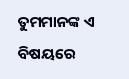ତୁମମାନଙ୍କ ଏ ବିଷୟରେ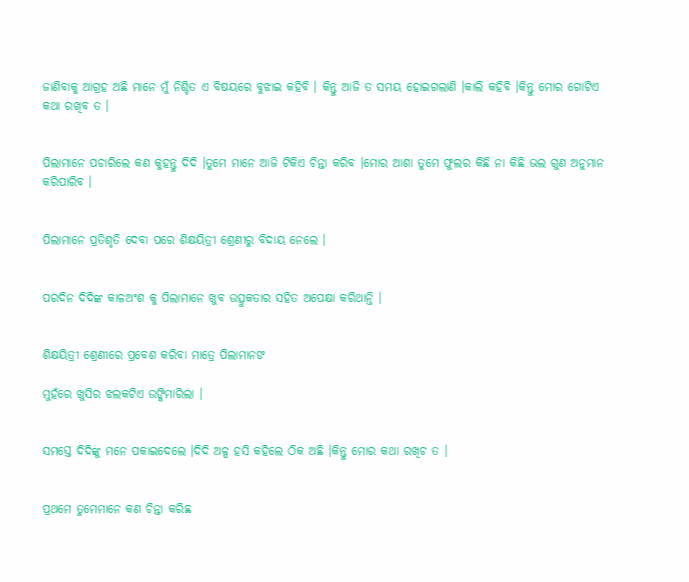ଜାଣିବାକୁ ଆଗ୍ରହ ଅଛି ମାନେ ମୁଁ ନିଶ୍ଚିତ ଏ ବିଷୟରେ ବୁଝାଇ କହିବି । କିନ୍ତୁ ଆଜି ତ ସମୟ ହୋଇଗଲାଣି ।କାଲି କହିବି ।କିନ୍ତୁ ମୋର ଗୋଟିଏ କଥା ରଖିବ ତ ।


ପିଲାମାନେ ପଚାରିଲେ କଣ କୁହନ୍ତୁ ଦିଦି ।ତୁମେ ମାନେ ଆଜି ଟିକିଏ ଚିନ୍ତା କରିବ ।ମୋର ଆଶା ତୁମେ ଫୁଲର କିଛି ନା କିଛି ଭଲ ଗୁଣ ଅନୁମାନ କରିପାରିବ ।


ପିଲାମାନେ ପ୍ରତିଶୃତି ଦେବା ପରେ ଶିକ୍ଷୟିତ୍ରୀ ଶ୍ରେଣୀରୁ ବିଦାୟ ନେଲେ ।


ପରଦିନ ଦିଦିଙ୍କ କାଳଅଂଶ କୁ ପିଲାମାନେ ଖୁବ ଉତ୍ସୁକତାର ସହିତ ଅପେକ୍ଷା କରିଥାନ୍ତି ।


ଶିକ୍ଷୟିତ୍ରୀ ଶ୍ରେଣୀରେ ପ୍ରବେଶ କରିବା ମାତ୍ରେ ପିଲାମାନଙ

ମୁହଁରେ ଖୁସିର ଝଲକଟିଏ ଉଙ୍କିମାରିଲା ।


ସମସ୍ତେ ଦିଦିଙ୍କୁ ମନେ ପକାଇଦେଲେ ।ଦିଦି ଅଳ୍ପ ହସି କହିଲେ ଠିକ ଅଛି ।କିନ୍ତୁ ମୋର କଥା ରଖିଚ ତ ।


ପ୍ରଥମେ ତୁମେମାନେ କଣ ଚିନ୍ତା କରିଛ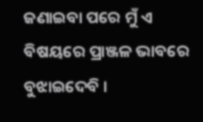ଜଣାଇବା ପରେ ମୁଁ ଏ ବିଷୟରେ ପ୍ରାଞ୍ଜଳ ଭାବରେ ବୁଝାଇଦେବି ।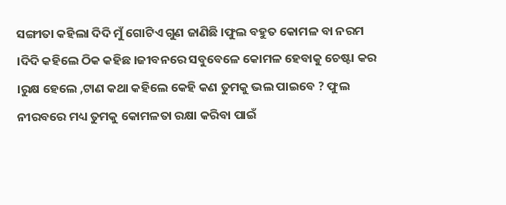ସଙ୍ଗୀତା କହିଲା ଦିଦି ମୁଁ ଗୋଟିଏ ଗୁଣ ଜାଣିଛି ।ଫୁଲ ବହୁତ କୋମଳ ବା ନରମ ।ଦିଦି କହିଲେ ଠିକ କହିଛ ।ଜୀବନରେ ସବୁବେଳେ କୋମଳ ହେବାକୁ ଚେଷ୍ଟା କର ।ରୁକ୍ଷ ହେଲେ ,ଟାଣ କଥା କହିଲେ କେହି କଣ ତୁମକୁ ଭଲ ପାଇବେ ? ଫୁଲ ନୀରବରେ ମଧ୍ୟ ତୁମକୁ କୋମଳତା ରକ୍ଷା କରିବା ପାଇଁ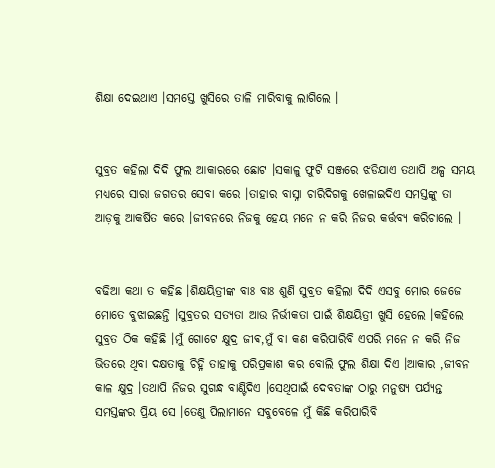ଶିକ୍ଷା ଦେଇଥାଏ ।ସମସ୍ତେ ଖୁସିରେ ତାଳି ମାରିବାକୁ ଲାଗିଲେ ।


ସୁବ୍ରତ କହିଲା ଦିଦି ଫୁଲ ଆକାରରେ ଛୋଟ ।ସକାଳୁ ଫୁଟି ସଞ୍ଜରେ ଝଡିଯାଏ ତଥାପି ଅଳ୍ପ ସମୟ ମଧ୍ୟରେ ସାରା ଜଗତର ସେବା କରେ ।ତାହାର ବାସ୍ନା ଚାରିଦିଗକୁ ଖେଳାଇଦିଏ ସମସ୍ତଙ୍କୁ ତା ଆଡ଼କୁ ଆକର୍ଷିତ କରେ ।ଜୀବନରେ ନିଜକୁ ହେୟ ମନେ ନ କରି ନିଜର କର୍ତ୍ତବ୍ୟ କରିଚାଲେ ।


ବଢିଆ କଥା ତ କହିଛ ।ଶିକ୍ଷୟିତ୍ରୀଙ୍କ ବାଃ ବାଃ ଶୁଣି ସୁବ୍ରତ କହିଲା ଦିଦି ଏସବୁ ମୋର ଜେଜେ ମୋତେ ବୁଝାଇଛନ୍ତି ।ସୁବ୍ରତର ସତ୍ୟତା ଆଉ ନିର୍ଭୀକତା ପାଇଁ ଶିକ୍ଷୟିତ୍ରୀ ଖୁସି ହେଲେ ।କହିଲେ ସୁବ୍ରତ ଠିକ କହିଛି ।ମୁଁ ଗୋଟେ କ୍ଷୁଦ୍ର ଜୀଵ,ମୁଁ ବା କଣ କରିପାରିବି ଏପରି ମନେ ନ କରି ନିଜ ଭିତରେ ଥିବା ଦକ୍ଷତାକୁ ଚିହ୍ନି ତାହାକୁ ପରିପ୍ରକାଶ କର ବୋଲି ଫୁଲ ଶିକ୍ଷା ଦିଏ ।ଆକାର ,ଜୀବନ କାଳ କ୍ଷୁଦ୍ର ।ତଥାପି ନିଜର ସୁଗନ୍ଧ ବାଣ୍ଟିଦିଏ ।ସେଥିପାଇଁ ଦେବତାଙ୍କ ଠାରୁ ମନୁଷ୍ୟ ପର୍ଯ୍ୟନ୍ତ ସମସ୍ତଙ୍କର ପ୍ରିୟ ସେ ।ତେଣୁ ପିଲାମାନେ ସବୁବେଳେ ମୁଁ କିଛି କରିପାରିବି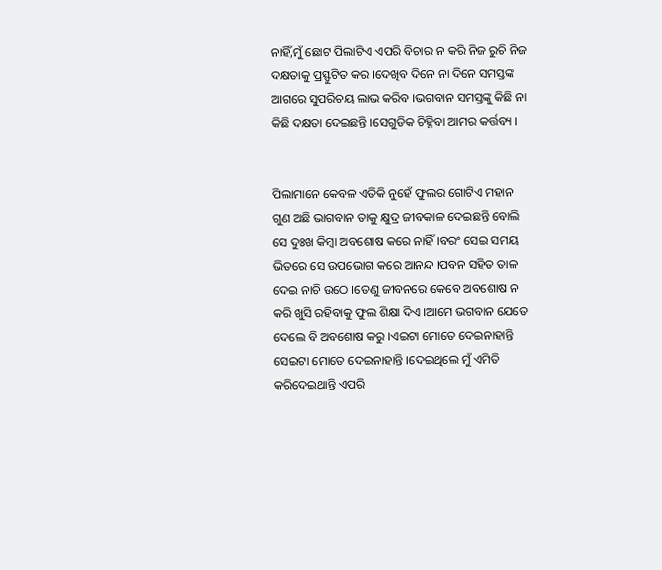ନାହିଁ,ମୁଁ ଛୋଟ ପିଲାଟିଏ ଏପରି ବିଚାର ନ କରି ନିଜ ରୁଚି ନିଜ ଦକ୍ଷତାକୁ ପ୍ରସ୍ଫୁଟିତ କର ।ଦେଖିବ ଦିନେ ନା ଦିନେ ସମସ୍ତଙ୍କ ଆଗରେ ସୁପରିଚୟ ଲାଭ କରିବ ।ଭଗବାନ ସମସ୍ତଙ୍କୁ କିଛି ନା କିଛି ଦକ୍ଷତା ଦେଇଛନ୍ତି ।ସେଗୁଡିକ ଚିହ୍ନିବା ଆମର କର୍ତ୍ତବ୍ୟ ।


ପିଲାମାନେ କେବଳ ଏତିକି ନୁହେଁ ଫୁଲର ଗୋଟିଏ ମହାନ ଗୁଣ ଅଛି ଭାଗବାନ ତାକୁ କ୍ଷୁଦ୍ର ଜୀବକାଳ ଦେଇଛନ୍ତି ବୋଲି ସେ ଦୁଃଖ କିମ୍ବା ଅବଶୋଷ କରେ ନାହିଁ ।ବରଂ ସେଇ ସମୟ ଭିତରେ ସେ ଉପଭୋଗ କରେ ଆନନ୍ଦ ।ପବନ ସହିତ ତାଳ ଦେଇ ନାଚି ଉଠେ ।ତେଣୁ ଜୀବନରେ କେବେ ଅବଶୋଷ ନ କରି ଖୁସି ରହିବାକୁ ଫୁଲ ଶିକ୍ଷା ଦିଏ ।ଆମେ ଭଗବାନ ଯେତେ ଦେଲେ ବି ଅବଶୋଷ କରୁ ।ଏଇଟା ମୋତେ ଦେଇନାହାନ୍ତି ସେଇଟା ମୋତେ ଦେଇନାହାନ୍ତି ।ଦେଇଥିଲେ ମୁଁ ଏମିତି କରିଦେଇଥାନ୍ତି ଏପରି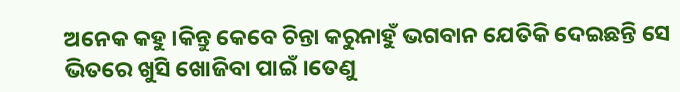ଅନେକ କହୁ ।କିନ୍ତୁ କେବେ ଚିନ୍ତା କରୁନାହୁଁ ଭଗବାନ ଯେତିକି ଦେଇଛନ୍ତି ସେ ଭିତରେ ଖୁସି ଖୋଜିବା ପାଇଁ ।ତେଣୁ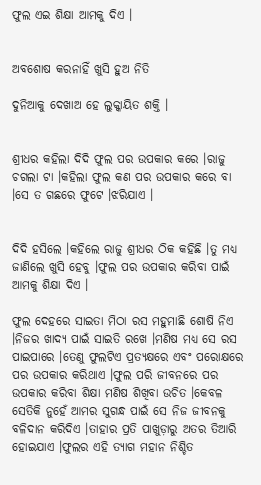ଫୁଲ ଏଇ ଶିକ୍ଷା ଆମକୁ ଦିଏ ।


ଅବଶୋଷ କରନାହିଁ ଖୁସି ହୁଅ ନିତି

ଦୁନିଆକୁ ଦେଖାଅ ହେ ଲୁକ୍କାୟିତ ଶକ୍ତି ।


ଶ୍ରୀଧର କହିଲା ଦିଦି ଫୁଲ ପର ଉପକାର କରେ ।ରାଜୁ ଚଗଲା ଟା ।କହିଲା ଫୁଲ କଣ ପର ଉପକାର କରେ ବା ।ସେ ତ ଗଛରେ ଫୁଟେ ।ଝରିଯାଏ ।


ଦିଦି ହସିଲେ ।କହିଲେ ରାଜୁ ଶ୍ରୀଧର ଠିକ କହିଛି ।ତୁ ମଧ୍ୟ ଜାଣିଲେ ଖୁସି ହେବୁ ।ଫୁଲ ପର ଉପକାର କରିବା ପାଇଁ ଆମକୁ ଶିକ୍ଷା ଦିଏ ।

ଫୁଲ ଦେହରେ ସାଇତା ମିଠା ରସ ମହୁମାଛି ଶୋଷି ନିଏ ।ନିଜର ଖାଦ୍ୟ ପାଇଁ ସାଇତି ରଖେ ।ମଣିଷ ମଧ୍ୟ ସେ ରସ ପାଇପାରେ ।ତେଣୁ ଫୁଲଟିଏ ପ୍ରତ୍ୟକ୍ଷରେ ଏବଂ ପରୋକ୍ଷରେ ପର ଉପକାର କରିଥାଏ ।ଫୁଲ ପରି ଜୀବନରେ ପର ଉପକାର କରିବା ଶିକ୍ଷା ମଣିଷ ଶିଖିବା ଉଚିତ ।କେବଳ ସେତିକି ନୁହେଁ ଆମର ସୁଗନ୍ଧ ପାଇଁ ସେ ନିଜ ଜୀବନକୁ ବଳିଦାନ କରିଦିଏ ।ତାହାର ପ୍ରତି ପାଖୁଡ଼ାରୁ ଅତର ତିଆରି ହୋଇଯାଏ ।ଫୁଲର ଏହି ତ୍ୟାଗ ମହାନ ନିଶ୍ଚିତ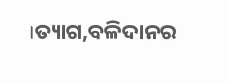।ତ୍ୟାଗ,ବଳିଦାନର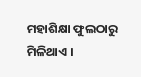ମହାଶିକ୍ଷା ଫୁଲଠାରୁ ମିଳିଥାଏ ।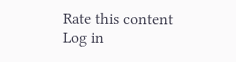Rate this content
Log in